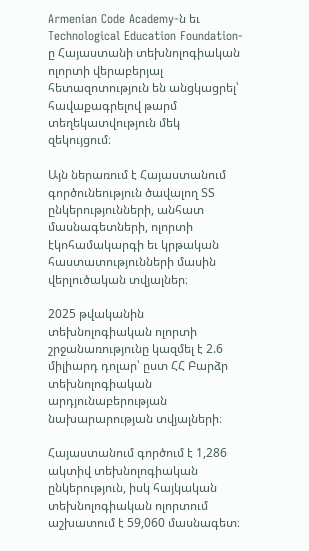Armenian Code Academy-ն եւ Technological Education Foundation-ը Հայաստանի տեխնոլոգիական ոլորտի վերաբերյալ հետազոտություն են անցկացրել՝ հավաքագրելով թարմ տեղեկատվություն մեկ զեկույցում։

Այն ներառում է Հայաստանում գործունեություն ծավալող ՏՏ ընկերությունների, անհատ մասնագետների, ոլորտի էկոհամակարգի եւ կրթական հաստատությունների մասին վերլուծական տվյալներ։

2025 թվականին տեխնոլոգիական ոլորտի շրջանառությունը կազմել է 2.6 միլիարդ դոլար՝ ըստ ՀՀ Բարձր տեխնոլոգիական արդյունաբերության նախարարության տվյալների։

Հայաստանում գործում է 1,286 ակտիվ տեխնոլոգիական ընկերություն, իսկ հայկական տեխնոլոգիական ոլորտում աշխատում է 59,060 մասնագետ։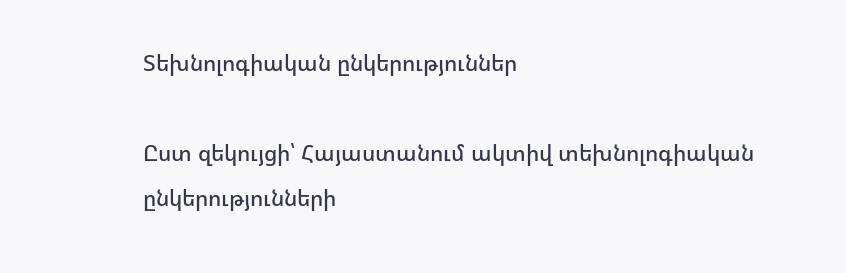Տեխնոլոգիական ընկերություններ

Ըստ զեկույցի՝ Հայաստանում ակտիվ տեխնոլոգիական ընկերությունների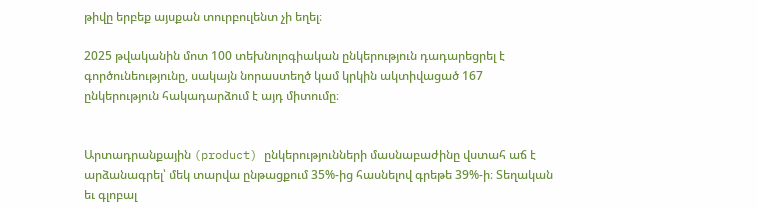թիվը երբեք այսքան տուրբուլենտ չի եղել։

2025 թվականին մոտ 100 տեխնոլոգիական ընկերություն դադարեցրել է գործունեությունը, սակայն նորաստեղծ կամ կրկին ակտիվացած 167 ընկերություն հակադարձում է այդ միտումը։


Արտադրանքային (product) ընկերությունների մասնաբաժինը վստահ աճ է արձանագրել՝ մեկ տարվա ընթացքում 35%-ից հասնելով գրեթե 39%-ի։ Տեղական եւ գլոբալ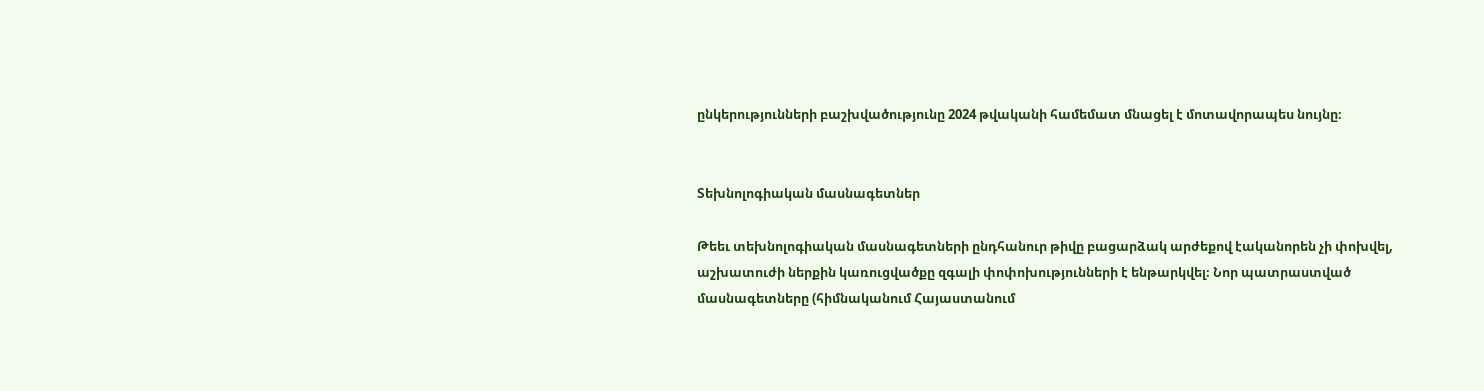ընկերությունների բաշխվածությունը 2024 թվականի համեմատ մնացել է մոտավորապես նույնը։


Տեխնոլոգիական մասնագետներ

Թեեւ տեխնոլոգիական մասնագետների ընդհանուր թիվը բացարձակ արժեքով էականորեն չի փոխվել, աշխատուժի ներքին կառուցվածքը զգալի փոփոխությունների է ենթարկվել։ Նոր պատրաստված մասնագետները (հիմնականում Հայաստանում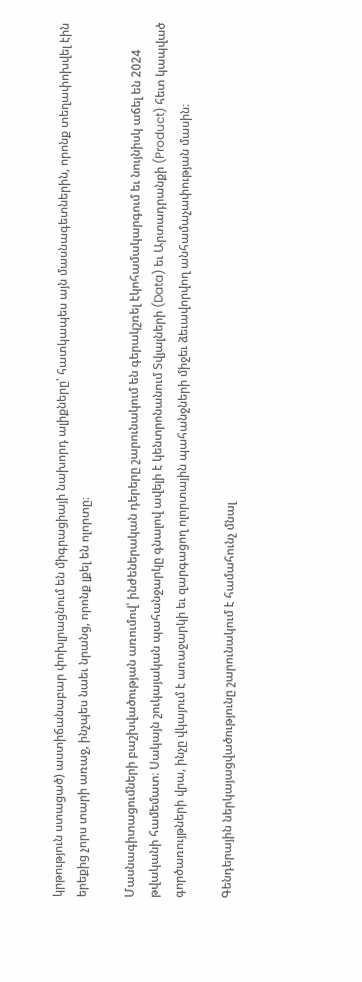կրթություն ստացած) աստիճանաբար փոխլրացնում են միգրացիայի նախորդ ալիքները՝ հատկապես այն մասնագետներին, որոնք տեղափոխվել էին երեքից չորս տարի առաջ, ինչպես նաեւ նրանց, որոնք լքել են ոլորտը։

Մասնագիտացումների բաշխվածության առումով՝ ինժեներական դերերը շարունակում են գերակշռել էկոհամակարգում եւ նույնիսկ աճել են 2024 թվականի համեմատ։ Սակայն շուկայական պահանջարկը գնալով ավելի է կենտրոնանում Տվյալների (Data) եւ Արտադրանքի (Product) հետ կապված գործառույթների վրա, ինչը վկայում է առաջարկի եւ զարգացող ոլորտային պահանջների միջեւ ձեւավորվող անհամաչափության մասին։

Գենդերային ներկայացվածությունը շարունակում է համահունչ մնալ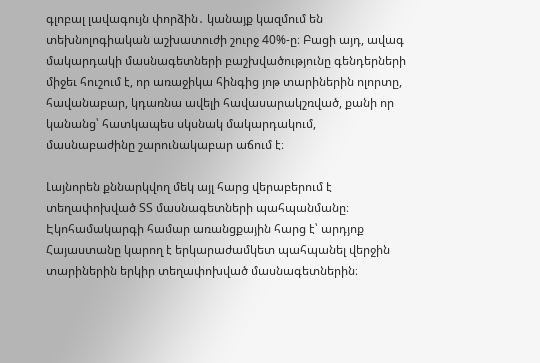գլոբալ լավագույն փորձին․ կանայք կազմում են տեխնոլոգիական աշխատուժի շուրջ 40%-ը։ Բացի այդ, ավագ մակարդակի մասնագետների բաշխվածությունը գենդերների միջեւ հուշում է, որ առաջիկա հինգից յոթ տարիներին ոլորտը, հավանաբար, կդառնա ավելի հավասարակշռված, քանի որ կանանց՝ հատկապես սկսնակ մակարդակում, մասնաբաժինը շարունակաբար աճում է։

Լայնորեն քննարկվող մեկ այլ հարց վերաբերում է տեղափոխված ՏՏ մասնագետների պահպանմանը։ Էկոհամակարգի համար առանցքային հարց է՝ արդյոք Հայաստանը կարող է երկարաժամկետ պահպանել վերջին տարիներին երկիր տեղափոխված մասնագետներին։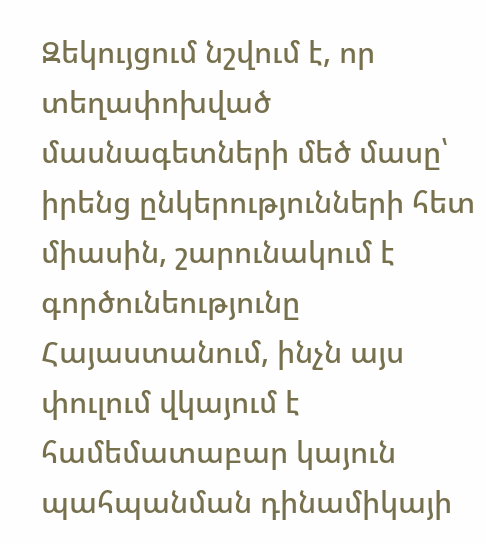Զեկույցում նշվում է, որ տեղափոխված մասնագետների մեծ մասը՝ իրենց ընկերությունների հետ միասին, շարունակում է գործունեությունը Հայաստանում, ինչն այս փուլում վկայում է համեմատաբար կայուն պահպանման դինամիկայի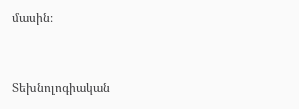մասին։


Տեխնոլոգիական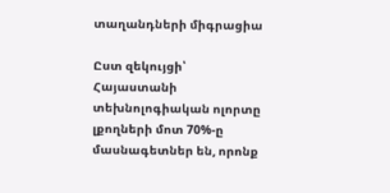տաղանդների միգրացիա

Ըստ զեկույցի՝ Հայաստանի տեխնոլոգիական ոլորտը լքողների մոտ 70%-ը մասնագետներ են, որոնք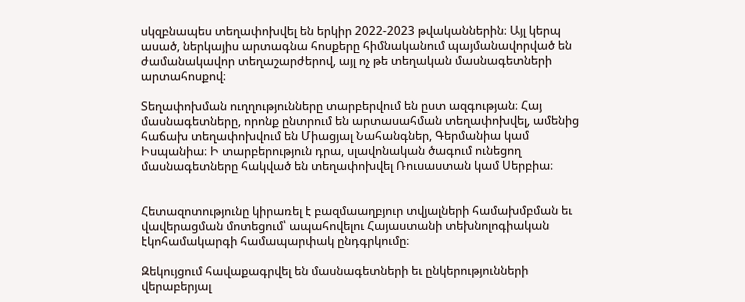սկզբնապես տեղափոխվել են երկիր 2022-2023 թվականներին։ Այլ կերպ ասած, ներկայիս արտագնա հոսքերը հիմնականում պայմանավորված են ժամանակավոր տեղաշարժերով, այլ ոչ թե տեղական մասնագետների արտահոսքով։

Տեղափոխման ուղղությունները տարբերվում են ըստ ազգության։ Հայ մասնագետները, որոնք ընտրում են արտասահման տեղափոխվել, ամենից հաճախ տեղափոխվում են Միացյալ Նահանգներ, Գերմանիա կամ Իսպանիա։ Ի տարբերություն դրա, սլավոնական ծագում ունեցող մասնագետները հակված են տեղափոխվել Ռուսաստան կամ Սերբիա։


Հետազոտությունը կիրառել է բազմաաղբյուր տվյալների համախմբման եւ վավերացման մոտեցում՝ ապահովելու Հայաստանի տեխնոլոգիական էկոհամակարգի համապարփակ ընդգրկումը։

Զեկույցում հավաքագրվել են մասնագետների եւ ընկերությունների վերաբերյալ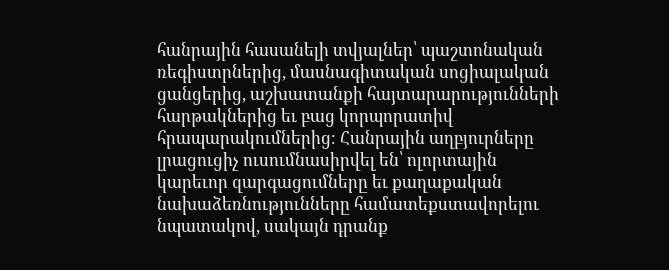հանրային հասանելի տվյալներ՝ պաշտոնական ռեգիստրներից, մասնագիտական սոցիալական ցանցերից, աշխատանքի հայտարարությունների հարթակներից եւ բաց կորպորատիվ հրապարակումներից։ Հանրային աղբյուրները լրացուցիչ ուսումնասիրվել են՝ ոլորտային կարեւոր զարգացումները եւ քաղաքական նախաձեռնությունները համատեքստավորելու նպատակով, սակայն դրանք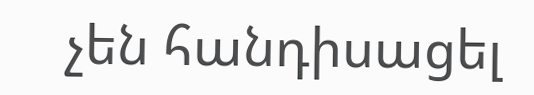չեն հանդիսացել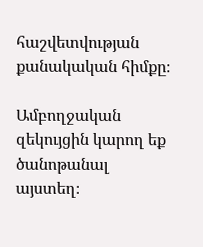հաշվետվության քանակական հիմքը։

Ամբողջական զեկույցին կարող եք ծանոթանալ այստեղ։